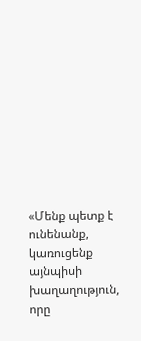«Մենք պետք է ունենանք, կառուցենք այնպիսի խաղաղություն, որը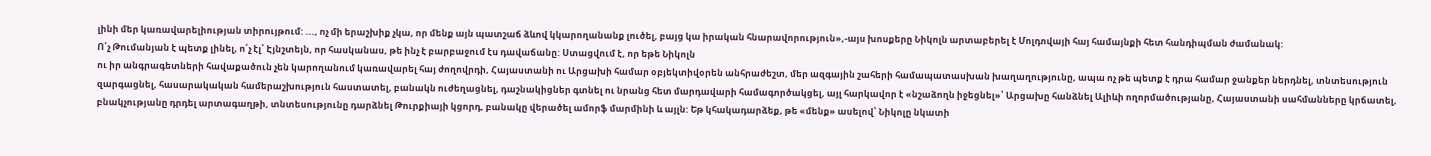լինի մեր կառավարելիության տիրույթում: ..., ոչ մի երաշխիք չկա, որ մենք այն պատշաճ ձևով կկարողանանք լուծել, բայց կա իրական հնարավորություն»,-այս խոսքերը Նիկոլն արտաբերել է Մոլդովայի հայ համայնքի հետ հանդիպման ժամանակ:
Ո՛չ Թումանյան է պետք լինել, ո՛չ էլ՝ Էյնշտեյն, որ հասկանաս, թե ինչ է բարբաջում էս դավաճանը: Ստացվում է, որ եթե Նիկոլն
ու իր անգրագետների հավաքածուն չեն կարողանում կառավարել հայ ժողովրդի, Հայաստանի ու Արցախի համար օբյեկտիվօրեն անհրաժեշտ, մեր ազգային շահերի համապատասխան խաղաղությունը, ապա ոչ թե պետք է դրա համար ջանքեր ներդնել, տնտեսություն զարգացնել, հասարակական համերաշխություն հաստատել, բանակն ուժեղացնել, դաշնակիցներ գտնել ու նրանց հետ մարդավարի համագործակցել, այլ հարկավոր է «նշաձողն իջեցնել»՝ Արցախը հանձնել Ալիևի ողորմածությանը, Հայաստանի սահմանները կրճատել, բնակչությանը դրդել արտագաղթի, տնտեսությունը դարձնել Թուրքիայի կցորդ, բանակը վերածել ամորֆ մարմինի և այլն: Եթ կհակադարձեք, թե «մենք» ասելով՝ Նիկոլը նկատի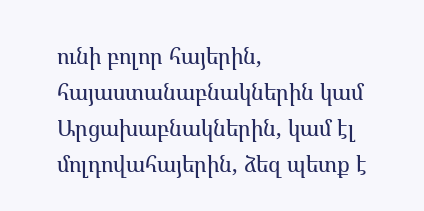ունի բոլոր հայերին, հայաստանաբնակներին կամ Արցախաբնակներին, կամ էլ մոլդովահայերին, ձեզ պետք է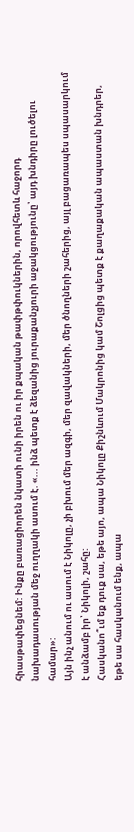հիասթափեցնեմ: Ինքը բառացիորեն նկատի ունի իրեն ու իր քպական թափթփուկներին, որովհետև հաջորդ նախադասության մեջ ուղղակի ասում է. «... ինձ պետք է ձեզանից յուրաքանչյուրի աջակցությունը՝ այդ խնդիրը լուծելու համար»:
Այն ինչ անում ու ասում է Նիկոլը, չի բխում մեր ազգի, մեր զավակների, մեր ծնողների շահերից, այլ բացառապես սպասարկում է անձամբ իր՝ Նիկոլի, շահը:
Հասկանո՞ւմ եք դուք սա, եթե այո, ապա Նիկոլը Քիշնևում Մակրոնից կամ Շոլցից պետք է քաղաքական ապաստան խնդրեր, եթե սա հասկանում ենք, ապա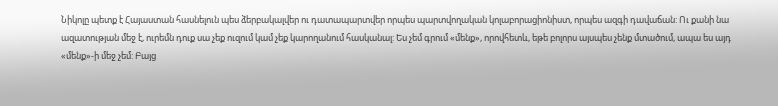Նիկոլը պետք է Հայաստան հասնելուն պես ձերբակալվեր ու դատապարտվեր որպես պարտվողական կոլաբորացիոնիստ, որպես ազգի դավաճան: Ու քանի նա ազատության մեջ է, ուրեմն դուք սա չեք ուզում կամ չեք կարողանում հասկանալ: Ես չեմ գրում «մենք», որովհետև, եթե բոլորս այսպես չենք մտածում, ապա ես այդ «մենք»-ի մեջ չեմ: Բայց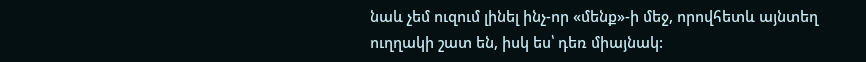նաև չեմ ուզում լինել ինչ-որ «մենք»-ի մեջ, որովհետև այնտեղ ուղղակի շատ են, իսկ ես՝ դեռ միայնակ: